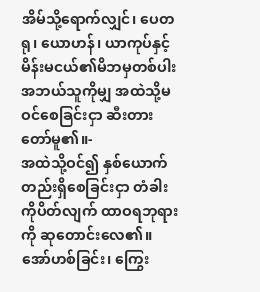အိမ်သို့ရောက်လျှင်၊ ပေတရု၊ ယောဟန်၊ ယာကုပ်နှင့် မိန်းမငယ်၏မိဘမှတစ်ပါး အဘယ်သူကိုမျှ အထဲသို့မဝင်စေခြင်းငှာ ဆီးတားတော်မူ၏။-
အထဲသို့ဝင်၍ နှစ်ယောက်တည်းရှိစေခြင်းငှာ တံခါးကိုပိတ်လျက် ထာဝရဘုရားကို ဆုတောင်းလေ၏။
အော်ဟစ်ခြင်း၊ ကြွေး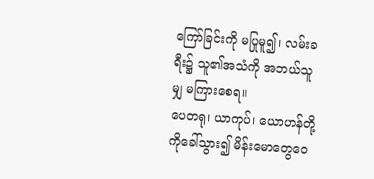ကြော်ခြင်းကို မပြုမူ၍၊ လမ်းခရီး၌ သူ၏အသံကို အဘယ်သူမျှ မကြားစေရ။
ပေတရု၊ ယာကုပ်၊ ယောဟန်တို့ကိုခေါ်သွား၍ မိန်းမောတွေဝေ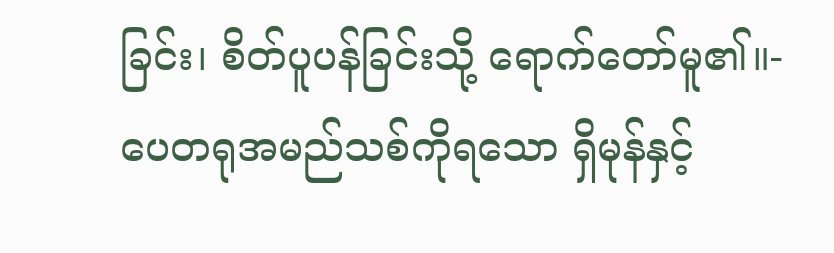ခြင်း၊ စိတ်ပူပန်ခြင်းသို့ ရောက်တော်မူ၏။-
ပေတရုအမည်သစ်ကိုရသော ရှိမုန်နှင့်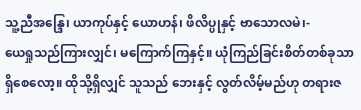သူ့ညီအန္ဒြေ၊ ယာကုပ်နှင့် ယောဟန်၊ ဖိလိပ္ပုနှင့် ဗာသောလမဲ၊-
ယေရှုသည်ကြားလျှင်၊ မကြောက်ကြနှင့်။ ယုံကြည်ခြင်းစိတ်တစ်ခုသာ ရှိစေလော့။ ထိုသို့ရှိလျှင် သူသည် ဘေးနှင့် လွတ်လိမ့်မည်ဟု တရားဇ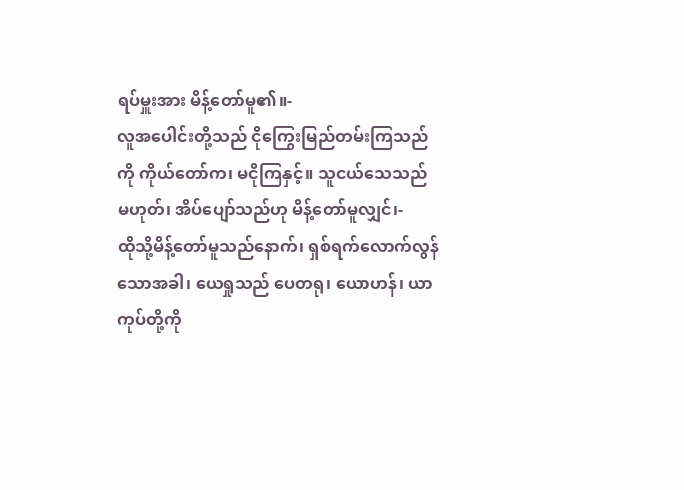ရပ်မှူးအား မိန့်တော်မူ၏။-
လူအပေါင်းတို့သည် ငိုကြွေးမြည်တမ်းကြသည်ကို ကိုယ်တော်က၊ မငိုကြနှင့်။ သူငယ်သေသည် မဟုတ်၊ အိပ်ပျော်သည်ဟု မိန့်တော်မူလျှင်၊-
ထိုသို့မိန့်တော်မူသည်နောက်၊ ရှစ်ရက်လောက်လွန်သောအခါ၊ ယေရှုသည် ပေတရု၊ ယောဟန်၊ ယာကုပ်တို့ကို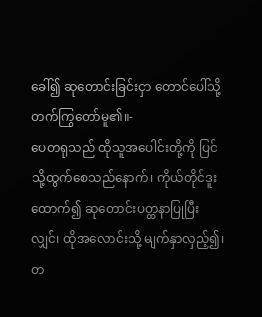ခေါ်၍ ဆုတောင်းခြင်းငှာ တောင်ပေါ်သို့ တက်ကြွတော်မူ၏။-
ပေတရုသည် ထိုသူအပေါင်းတို့ကို ပြင်သို့ထွက်စေသည်နောက်၊ ကိုယ်တိုင်ဒူးထောက်၍ ဆုတောင်းပတ္ထနာပြုပြီးလျှင်၊ ထိုအလောင်းသို့ မျက်နှာလှည့်၍၊ တ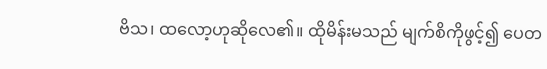ဗိသ၊ ထလော့ဟုဆိုလေ၏။ ထိုမိန်းမသည် မျက်စိကိုဖွင့်၍ ပေတ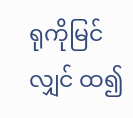ရုကိုမြင်လျှင် ထ၍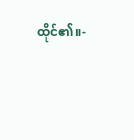ထိုင်၏။-